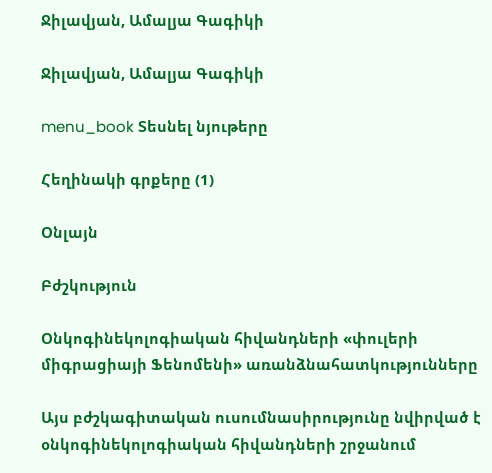Ջիլավյան, Ամալյա Գագիկի

Ջիլավյան, Ամալյա Գագիկի

menu_book Տեսնել նյութերը

Հեղինակի գրքերը (1)

Օնլայն

Բժշկություն

Օնկոգինեկոլոգիական հիվանդների «փուլերի միգրացիայի Ֆենոմենի» առանձնահատկությունները

Այս բժշկագիտական ուսումնասիրությունը նվիրված է օնկոգինեկոլոգիական հիվանդների շրջանում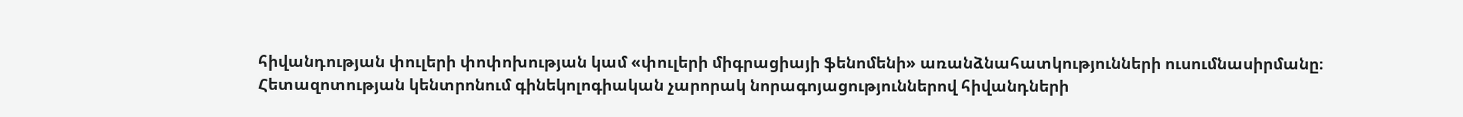հիվանդության փուլերի փոփոխության կամ «փուլերի միգրացիայի ֆենոմենի» առանձնահատկությունների ուսումնասիրմանը։ Հետազոտության կենտրոնում գինեկոլոգիական չարորակ նորագոյացություններով հիվանդների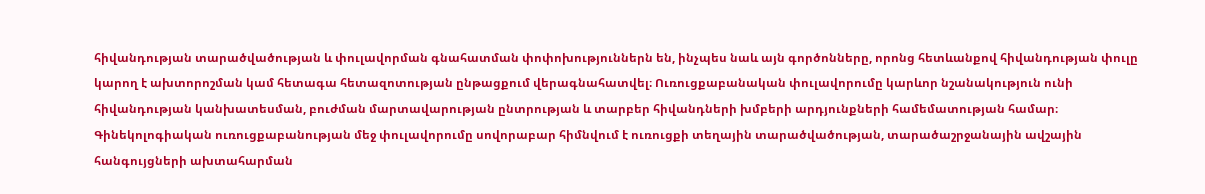հիվանդության տարածվածության և փուլավորման գնահատման փոփոխություններն են, ինչպես նաև այն գործոնները, որոնց հետևանքով հիվանդության փուլը կարող է ախտորոշման կամ հետագա հետազոտության ընթացքում վերագնահատվել։ Ուռուցքաբանական փուլավորումը կարևոր նշանակություն ունի հիվանդության կանխատեսման, բուժման մարտավարության ընտրության և տարբեր հիվանդների խմբերի արդյունքների համեմատության համար։ Գինեկոլոգիական ուռուցքաբանության մեջ փուլավորումը սովորաբար հիմնվում է ուռուցքի տեղային տարածվածության, տարածաշրջանային ավշային հանգույցների ախտահարման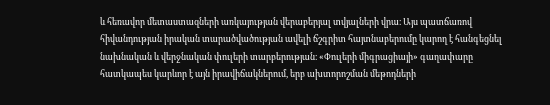և հեռավոր մետաստազների առկայության վերաբերյալ տվյալների վրա։ Այս պատճառով հիվանդության իրական տարածվածության ավելի ճշգրիտ հայտնաբերումը կարող է հանգեցնել նախնական և վերջնական փուլերի տարբերության։ «Փուլերի միգրացիայի» գաղափարը հատկապես կարևոր է այն իրավիճակներում, երբ ախտորոշման մեթոդների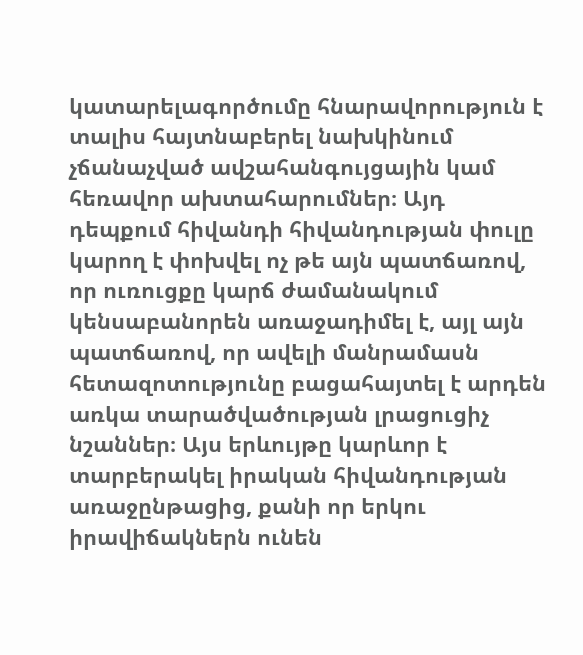կատարելագործումը հնարավորություն է տալիս հայտնաբերել նախկինում չճանաչված ավշահանգույցային կամ հեռավոր ախտահարումներ։ Այդ դեպքում հիվանդի հիվանդության փուլը կարող է փոխվել ոչ թե այն պատճառով, որ ուռուցքը կարճ ժամանակում կենսաբանորեն առաջադիմել է, այլ այն պատճառով, որ ավելի մանրամասն հետազոտությունը բացահայտել է արդեն առկա տարածվածության լրացուցիչ նշաններ։ Այս երևույթը կարևոր է տարբերակել իրական հիվանդության առաջընթացից, քանի որ երկու իրավիճակներն ունեն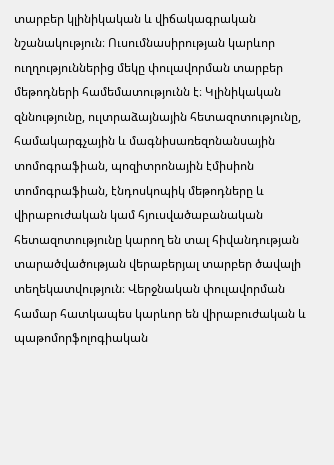տարբեր կլինիկական և վիճակագրական նշանակություն։ Ուսումնասիրության կարևոր ուղղություններից մեկը փուլավորման տարբեր մեթոդների համեմատությունն է։ Կլինիկական զննությունը, ուլտրաձայնային հետազոտությունը, համակարգչային և մագնիսառեզոնանսային տոմոգրաֆիան, պոզիտրոնային էմիսիոն տոմոգրաֆիան, էնդոսկոպիկ մեթոդները և վիրաբուժական կամ հյուսվածաբանական հետազոտությունը կարող են տալ հիվանդության տարածվածության վերաբերյալ տարբեր ծավալի տեղեկատվություն։ Վերջնական փուլավորման համար հատկապես կարևոր են վիրաբուժական և պաթոմորֆոլոգիական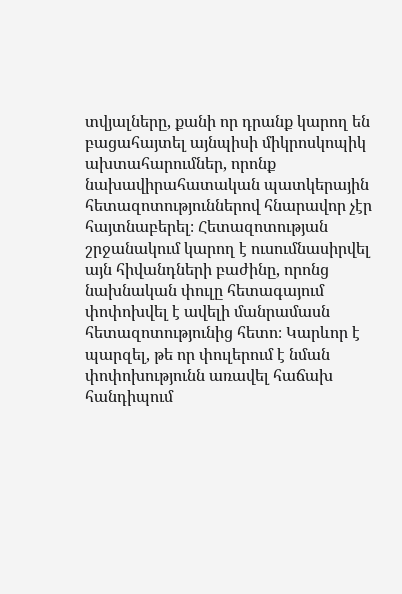տվյալները, քանի որ դրանք կարող են բացահայտել այնպիսի միկրոսկոպիկ ախտահարումներ, որոնք նախավիրահատական պատկերային հետազոտություններով հնարավոր չէր հայտնաբերել։ Հետազոտության շրջանակում կարող է ուսումնասիրվել այն հիվանդների բաժինը, որոնց նախնական փուլը հետագայում փոփոխվել է ավելի մանրամասն հետազոտությունից հետո։ Կարևոր է պարզել, թե որ փուլերում է նման փոփոխությունն առավել հաճախ հանդիպում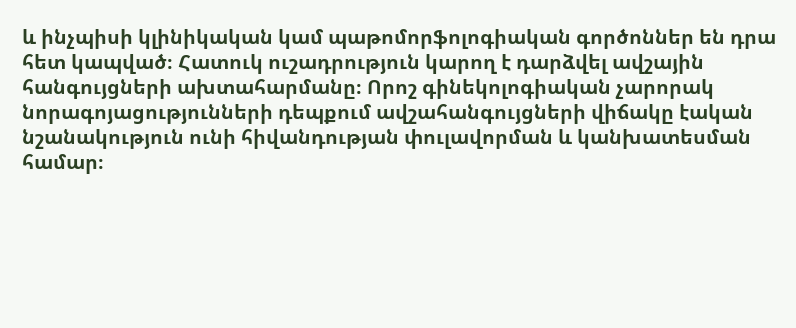և ինչպիսի կլինիկական կամ պաթոմորֆոլոգիական գործոններ են դրա հետ կապված։ Հատուկ ուշադրություն կարող է դարձվել ավշային հանգույցների ախտահարմանը։ Որոշ գինեկոլոգիական չարորակ նորագոյացությունների դեպքում ավշահանգույցների վիճակը էական նշանակություն ունի հիվանդության փուլավորման և կանխատեսման համար։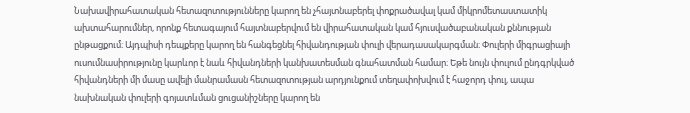Նախավիրահատական հետազոտությունները կարող են չհայտնաբերել փոքրածավալ կամ միկրոմետաստատիկ ախտահարումներ, որոնք հետագայում հայտնաբերվում են վիրահատական կամ հյուսվածաբանական քննության ընթացքում։ Այդպիսի դեպքերը կարող են հանգեցնել հիվանդության փուլի վերադասակարգման։ Փուլերի միգրացիայի ուսումնասիրությունը կարևոր է նաև հիվանդների կանխատեսման գնահատման համար։ Եթե նույն փուլում ընդգրկված հիվանդների մի մասը ավելի մանրամասն հետազոտության արդյունքում տեղափոխվում է հաջորդ փուլ, ապա նախնական փուլերի գոյատևման ցուցանիշները կարող են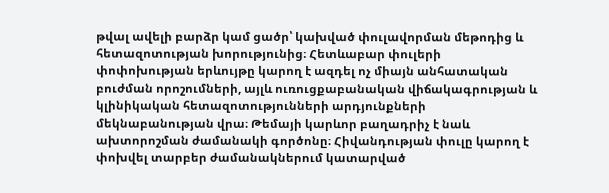թվալ ավելի բարձր կամ ցածր՝ կախված փուլավորման մեթոդից և հետազոտության խորությունից։ Հետևաբար փուլերի փոփոխության երևույթը կարող է ազդել ոչ միայն անհատական բուժման որոշումների, այլև ուռուցքաբանական վիճակագրության և կլինիկական հետազոտությունների արդյունքների մեկնաբանության վրա։ Թեմայի կարևոր բաղադրիչ է նաև ախտորոշման ժամանակի գործոնը։ Հիվանդության փուլը կարող է փոխվել տարբեր ժամանակներում կատարված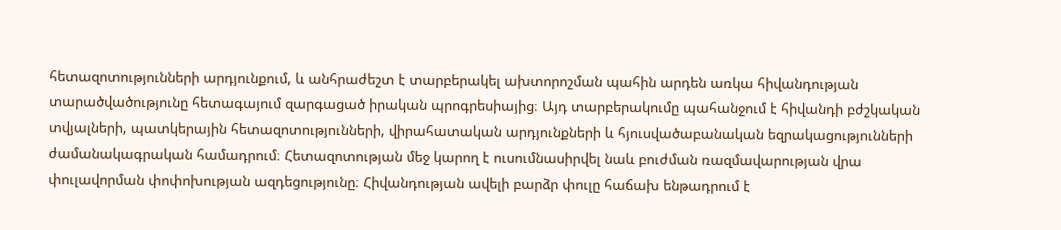հետազոտությունների արդյունքում, և անհրաժեշտ է տարբերակել ախտորոշման պահին արդեն առկա հիվանդության տարածվածությունը հետագայում զարգացած իրական պրոգրեսիայից։ Այդ տարբերակումը պահանջում է հիվանդի բժշկական տվյալների, պատկերային հետազոտությունների, վիրահատական արդյունքների և հյուսվածաբանական եզրակացությունների ժամանակագրական համադրում։ Հետազոտության մեջ կարող է ուսումնասիրվել նաև բուժման ռազմավարության վրա փուլավորման փոփոխության ազդեցությունը։ Հիվանդության ավելի բարձր փուլը հաճախ ենթադրում է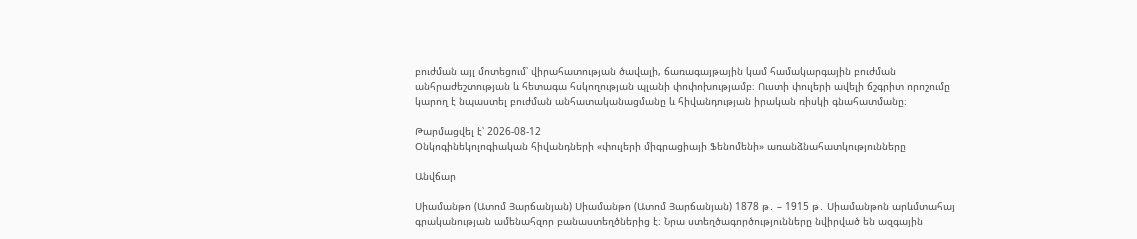բուժման այլ մոտեցում՝ վիրահատության ծավալի, ճառագայթային կամ համակարգային բուժման անհրաժեշտության և հետագա հսկողության պլանի փոփոխությամբ։ Ուստի փուլերի ավելի ճշգրիտ որոշումը կարող է նպաստել բուժման անհատականացմանը և հիվանդության իրական ռիսկի գնահատմանը։

Թարմացվել է՝ 2026-08-12
Օնկոգինեկոլոգիական հիվանդների «փուլերի միգրացիայի Ֆենոմենի» առանձնահատկությունները

Անվճար

Սիամանթո (Ատոմ Յարճանյան) Սիամանթո (Ատոմ Յարճանյան) 1878 թ․ – 1915 թ․ Սիամանթոն արևմտահայ գրականության ամենահզոր բանաստեղծներից է։ Նրա ստեղծագործությունները նվիրված են ազգային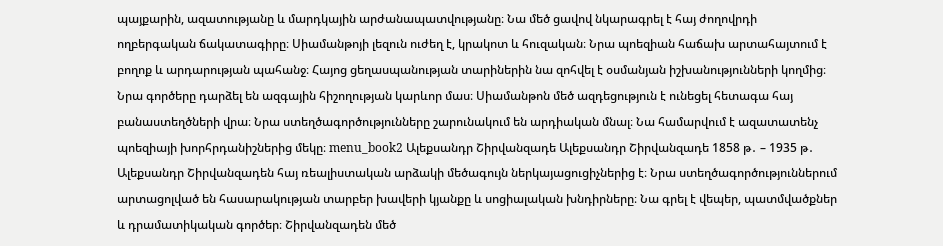պայքարին, ազատությանը և մարդկային արժանապատվությանը։ Նա մեծ ցավով նկարագրել է հայ ժողովրդի ողբերգական ճակատագիրը։ Սիամանթոյի լեզուն ուժեղ է, կրակոտ և հուզական։ Նրա պոեզիան հաճախ արտահայտում է բողոք և արդարության պահանջ։ Հայոց ցեղասպանության տարիներին նա զոհվել է օսմանյան իշխանությունների կողմից։ Նրա գործերը դարձել են ազգային հիշողության կարևոր մաս։ Սիամանթոն մեծ ազդեցություն է ունեցել հետագա հայ բանաստեղծների վրա։ Նրա ստեղծագործությունները շարունակում են արդիական մնալ։ Նա համարվում է ազատատենչ պոեզիայի խորհրդանիշներից մեկը։ menu_book2 Ալեքսանդր Շիրվանզադե Ալեքսանդր Շիրվանզադե 1858 թ․ – 1935 թ․ Ալեքսանդր Շիրվանզադեն հայ ռեալիստական արձակի մեծագույն ներկայացուցիչներից է։ Նրա ստեղծագործություններում արտացոլված են հասարակության տարբեր խավերի կյանքը և սոցիալական խնդիրները։ Նա գրել է վեպեր, պատմվածքներ և դրամատիկական գործեր։ Շիրվանզադեն մեծ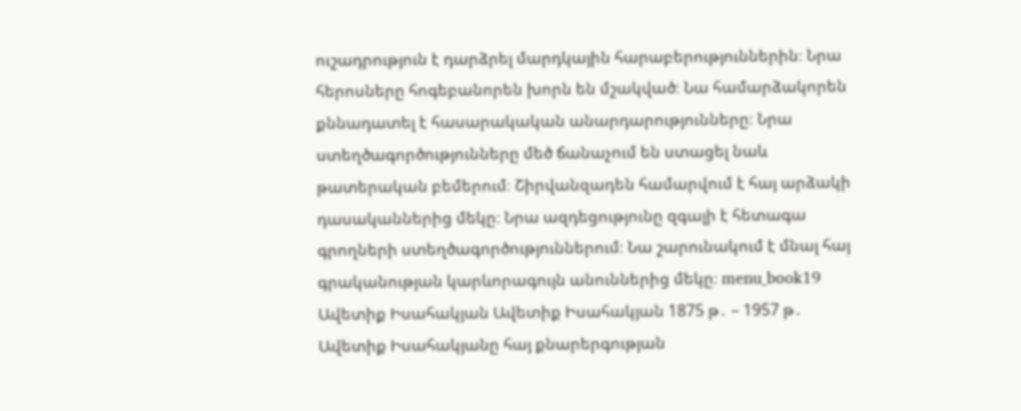ուշադրություն է դարձրել մարդկային հարաբերություններին։ Նրա հերոսները հոգեբանորեն խորն են մշակված։ Նա համարձակորեն քննադատել է հասարակական անարդարությունները։ Նրա ստեղծագործությունները մեծ ճանաչում են ստացել նաև թատերական բեմերում։ Շիրվանզադեն համարվում է հայ արձակի դասականներից մեկը։ Նրա ազդեցությունը զգալի է հետագա գրողների ստեղծագործություններում։ Նա շարունակում է մնալ հայ գրականության կարևորագույն անուններից մեկը։ menu_book19 Ավետիք Իսահակյան Ավետիք Իսահակյան 1875 թ․ – 1957 թ․ Ավետիք Իսահակյանը հայ քնարերգության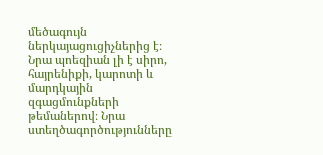մեծագույն ներկայացուցիչներից է։ Նրա պոեզիան լի է սիրո, հայրենիքի, կարոտի և մարդկային զգացմունքների թեմաներով։ Նրա ստեղծագործությունները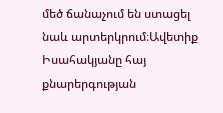մեծ ճանաչում են ստացել նաև արտերկրում։Ավետիք Իսահակյանը հայ քնարերգության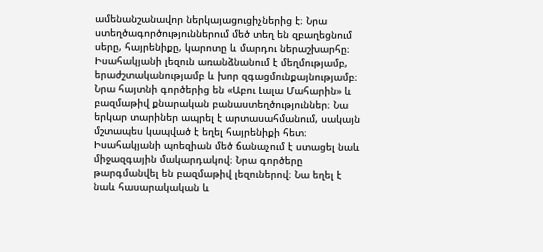ամենանշանավոր ներկայացուցիչներից է։ Նրա ստեղծագործություններում մեծ տեղ են զբաղեցնում սերը, հայրենիքը, կարոտը և մարդու ներաշխարհը։ Իսահակյանի լեզուն առանձնանում է մեղմությամբ, երաժշտականությամբ և խոր զգացմունքայնությամբ։ Նրա հայտնի գործերից են «Աբու Լալա Մահարին» և բազմաթիվ քնարական բանաստեղծություններ։ Նա երկար տարիներ ապրել է արտասահմանում, սակայն մշտապես կապված է եղել հայրենիքի հետ։ Իսահակյանի պոեզիան մեծ ճանաչում է ստացել նաև միջազգային մակարդակով։ Նրա գործերը թարգմանվել են բազմաթիվ լեզուներով։ Նա եղել է նաև հասարակական և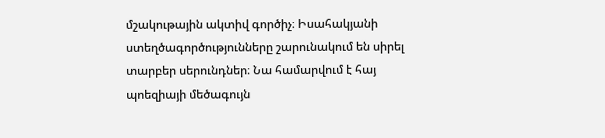մշակութային ակտիվ գործիչ։ Իսահակյանի ստեղծագործությունները շարունակում են սիրել տարբեր սերունդներ։ Նա համարվում է հայ պոեզիայի մեծագույն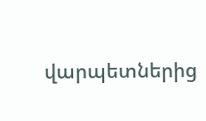վարպետներից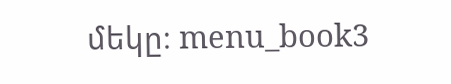մեկը։ menu_book3